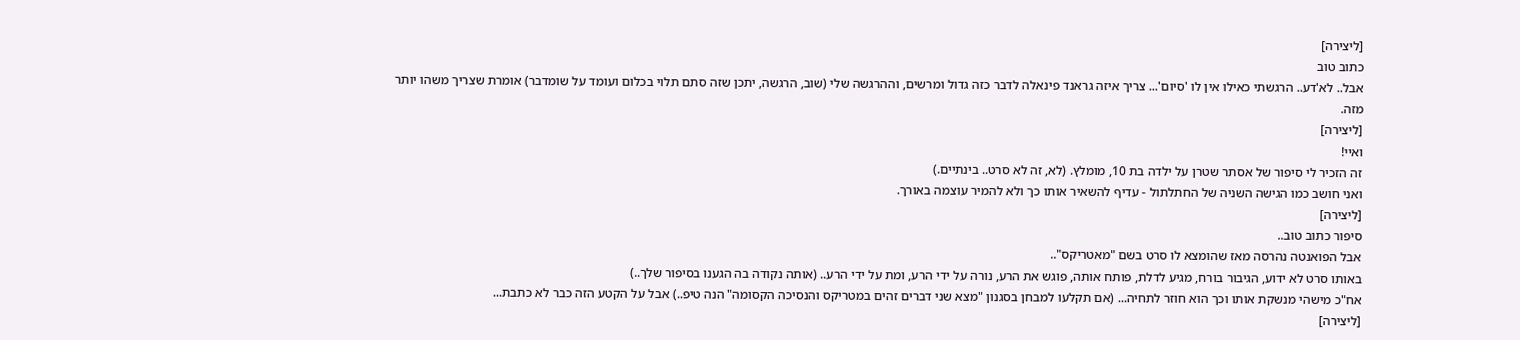[ליצירה]
כתוב טוב
אבל.. לא'דע.. הרגשתי כאילו אין לו 'סיום'... צריך איזה גראנד פינאלה לדבר כזה גדול ומרשים, וההרגשה שלי (שוב, הרגשה, יתכן שזה סתם תלוי בכלום ועומד על שומדבר) אומרת שצריך משהו יותר מזה.
[ליצירה]
ואיי!
זה הזכיר לי סיפור של אסתר שטרן על ילדה בת 10, מומלץ. (לא, זה לא סרט.. בינתיים.)
ואני חושב כמו הגישה השניה של החתלתול - עדיף להשאיר אותו כך ולא להמיר עוצמה באורך.
[ליצירה]
סיפור כתוב טוב..
אבל הפואנטה נהרסה מאז שהומצא לו סרט בשם "מאטריקס"..
באותו סרט לא ידוע, הגיבור בורח, מגיע לדלת, פותח אותה, פוגש את הרע, נורה על ידי הרע, ומת על ידי הרע.. (אותה נקודה בה הגענו בסיפור שלך..)
אח"כ מישהי מנשקת אותו וכך הוא חוזר לתחיה... (אם תקלעו למבחן בסגנון "מצא שני דברים זהים במטריקס והנסיכה הקסומה" הנה טיפ..) אבל על הקטע הזה כבר לא כתבת...
[ליצירה]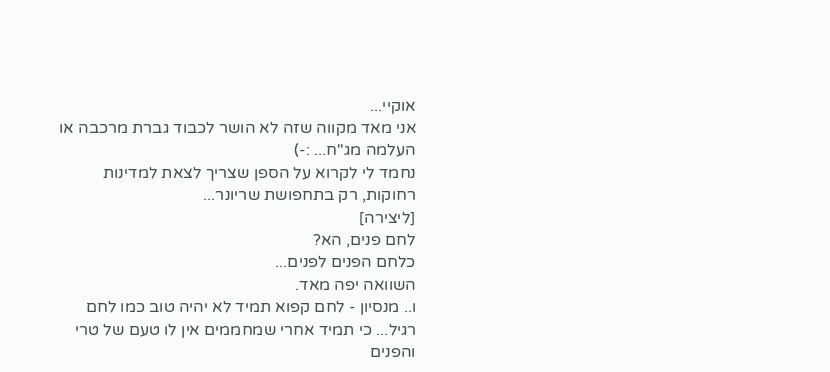אוקיי...
אני מאד מקווה שזה לא הושר לכבוד גברת מרכבה או העלמה מג"ח... :-)
נחמד לי לקרוא על הספן שצריך לצאת למדינות רחוקות, רק בתחפושת שריונר...
[ליצירה]
לחם פנים, הא?
כלחם הפנים לפנים...
השוואה יפה מאד.
ו.. מנסיון - לחם קפוא תמיד לא יהיה טוב כמו לחם רגיל... כי תמיד אחרי שמחממים אין לו טעם של טרי והפנים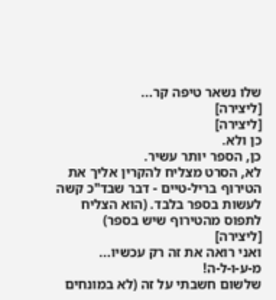שלו נשאר טיפה קר...
[ליצירה]
[ליצירה]
כן ולא.
כן, הספר יותר עשיר.
לא, הסרט מצליח להקרין אליך את הטירוף בריל-טיים - דבר שבד"כ קשה לעשות בספר בלבד. (הוא הצליח לתפוס מהטירוף שיש בספר)
[ליצירה]
ואני רואה את זה רק עכשיו...
מ-ע-ו-ל-ה!
שלשום חשבתי על זה (לא במונחים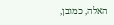האלה, כמובן,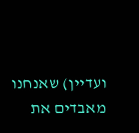ועדיין) שאנחנו מאבדים את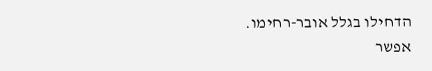הדחילו בגלל אובר-רחימו.
אפשר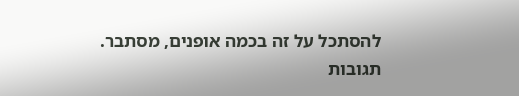להסתכל על זה בכמה אופנים, מסתבר.
תגובות